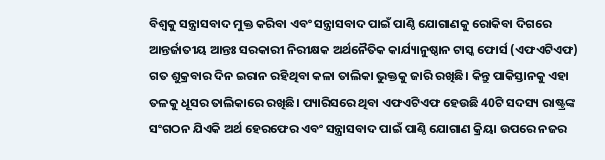ବିଶ୍ୱକୁ ସନ୍ତ୍ରାସବାଦ ମୁକ୍ତ କରିବା ଏବଂ ସନ୍ତ୍ରାସବାଦ ପାଇଁ ପାଣ୍ଠି ଯୋଗାଣକୁ ରୋକିବା ଦିଗରେ ଆନ୍ତର୍ଜାତୀୟ ଆନ୍ତଃ ସରକାରୀ ନିରୀକ୍ଷକ ଅର୍ଥନୈତିକ କାର୍ଯ୍ୟାନୁଷ୍ଠାନ ଟାସ୍କ ଫୋର୍ସ (ଏଫଏଟିଏଫ) ଗତ ଶୁକ୍ରବାର ଦିନ ଇରାନ ରହିଥିବା କଳା ତାଲିକା ଭୁକ୍ତକୁ ଜାରି ରଖିଛି। କିନ୍ତୁ ପାକିସ୍ତାନକୁ ଏହା ତଳକୁ ଧୂସର ତାଲିକାରେ ରଖିଛି। ପ୍ୟାରିସରେ ଥିବା ଏଫଏଟିଏଫ ହେଉଛି 40ଟି ସଦସ୍ୟ ରାଷ୍ଟ୍ରଙ୍କ ସଂଗଠନ ଯିଏକି ଅର୍ଥ ହେରଫେର ଏବଂ ସନ୍ତ୍ରାସବାଦ ପାଇଁ ପାଣ୍ଠି ଯୋଗାଣ କ୍ରିୟା ଉପରେ ନଜର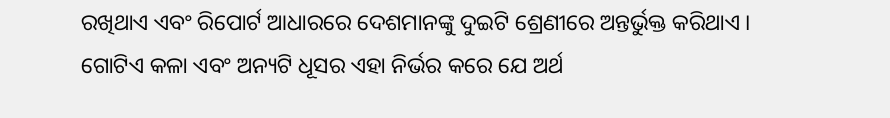ରଖିଥାଏ ଏବଂ ରିପୋର୍ଟ ଆଧାରରେ ଦେଶମାନଙ୍କୁ ଦୁଇଟି ଶ୍ରେଣୀରେ ଅନ୍ତର୍ଭୁକ୍ତ କରିଥାଏ । ଗୋଟିଏ କଳା ଏବଂ ଅନ୍ୟଟି ଧୂସର ଏହା ନିର୍ଭର କରେ ଯେ ଅର୍ଥ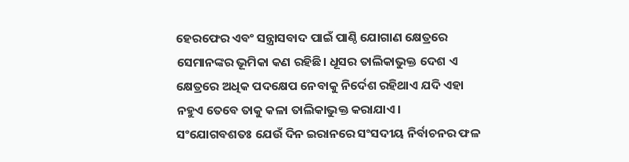ହେରଫେର ଏବଂ ସନ୍ତ୍ରାସବାଦ ପାଇଁ ପାଣ୍ଠି ଯୋଗାଣ କ୍ଷେତ୍ରରେ ସେମାନଙ୍କର ଭୂମିକା କଣ ରହିଛି। ଧୂସର ତାଲିକାଭୁକ୍ତ ଦେଶ ଏ କ୍ଷେତ୍ରରେ ଅଧିକ ପଦକ୍ଷେପ ନେବାକୁ ନିର୍ଦେଶ ରହିଥାଏ ଯଦି ଏହା ନହୁଏ ତେବେ ତାକୁ କଳା ତାଲିକାଭୁକ୍ତ କରାଯାଏ।
ସଂଯୋଗବଶତଃ ଯେଉଁ ଦିନ ଇରାନରେ ସଂସଦୀୟ ନିର୍ବାଚନର ଫଳ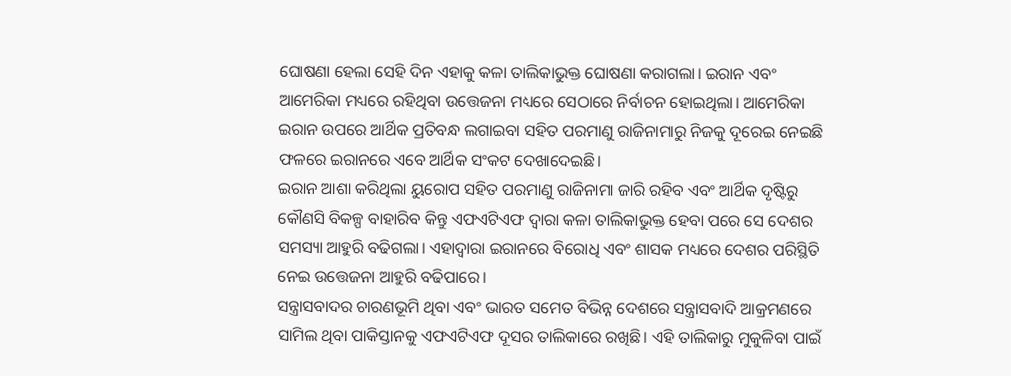ଘୋଷଣା ହେଲା ସେହି ଦିନ ଏହାକୁ କଳା ତାଲିକାଭୁକ୍ତ ଘୋଷଣା କରାଗଲା। ଇରାନ ଏବଂ ଆମେରିକା ମଧ୍ୟରେ ରହିଥିବା ଉତ୍ତେଜନା ମଧ୍ୟରେ ସେଠାରେ ନିର୍ବାଚନ ହୋଇଥିଲା। ଆମେରିକା ଇରାନ ଉପରେ ଆର୍ଥିକ ପ୍ରତିବନ୍ଧ ଲଗାଇବା ସହିତ ପରମାଣୁ ରାଜିନାମାରୁ ନିଜକୁ ଦୂରେଇ ନେଇଛି ଫଳରେ ଇରାନରେ ଏବେ ଆର୍ଥିକ ସଂକଟ ଦେଖାଦେଇଛି।
ଇରାନ ଆଶା କରିଥିଲା ୟୁରୋପ ସହିତ ପରମାଣୁ ରାଜିନାମା ଜାରି ରହିବ ଏବଂ ଆର୍ଥିକ ଦୃଷ୍ଟିରୁ କୌଣସି ବିକଳ୍ପ ବାହାରିବ କିନ୍ତୁ ଏଫଏଟିଏଫ ଦ୍ୱାରା କଳା ତାଲିକାଭୁକ୍ତ ହେବା ପରେ ସେ ଦେଶର ସମସ୍ୟା ଆହୁରି ବଢିଗଲା। ଏହାଦ୍ୱାରା ଇରାନରେ ବିରୋଧି ଏବଂ ଶାସକ ମଧ୍ୟରେ ଦେଶର ପରିସ୍ଥିତି ନେଇ ଉତ୍ତେଜନା ଆହୁରି ବଢିପାରେ।
ସନ୍ତ୍ରାସବାଦର ଚାରଣଭୂମି ଥିବା ଏବଂ ଭାରତ ସମେତ ବିଭିନ୍ନ ଦେଶରେ ସନ୍ତ୍ରାସବାଦି ଆକ୍ରମଣରେ ସାମିଲ ଥିବା ପାକିସ୍ତାନକୁ ଏଫଏଟିଏଫ ଦୂସର ତାଲିକାରେ ରଖିଛି। ଏହି ତାଲିକାରୁ ମୁକୁଳିବା ପାଇଁ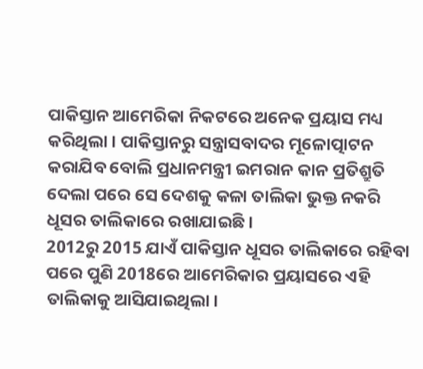ପାକିସ୍ତାନ ଆମେରିକା ନିକଟରେ ଅନେକ ପ୍ରୟାସ ମଧ୍ୟ କରିଥିଲା। ପାକିସ୍ତାନରୁ ସନ୍ତ୍ରାସବାଦର ମୂଳୋତ୍ପାଟନ କରାଯିବ ବୋଲି ପ୍ରଧାନମନ୍ତ୍ରୀ ଇମରାନ କାନ ପ୍ରତିଶ୍ରୁତି ଦେଲା ପରେ ସେ ଦେଶକୁ କଳା ତାଲିକା ଭୁକ୍ତ ନକରି ଧୂସର ତାଲିକାରେ ରଖାଯାଇଛି।
2012ରୁ 2015 ଯାଏଁ ପାକିସ୍ତାନ ଧୂସର ତାଲିକାରେ ରହିବା ପରେ ପୁଣି 2018ରେ ଆମେରିକାର ପ୍ରୟାସରେ ଏହି ତାଲିକାକୁ ଆସିଯାଇଥିଲା।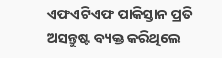ଏଫଏଟିଏଫ ପାକିସ୍ତାନ ପ୍ରତି ଅସନ୍ତୁଷ୍ଟ ବ୍ୟକ୍ତ କରିଥିଲେ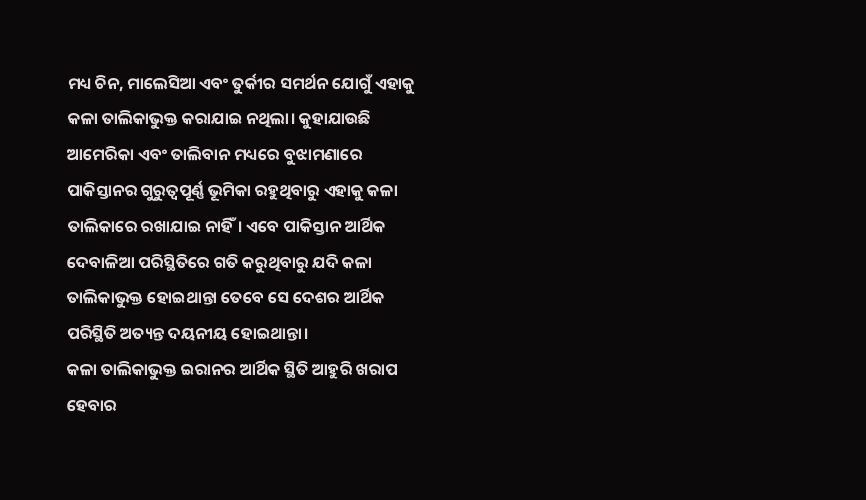ମଧ୍ୟ ଚିନ, ମାଲେସିଆ ଏବଂ ତୁର୍କୀର ସମର୍ଥନ ଯୋଗୁଁ ଏହାକୁ କଳା ତାଲିକାଭୁକ୍ତ କରାଯାଇ ନଥିଲା। କୁହାଯାଉଛି ଆମେରିକା ଏବଂ ତାଲିବାନ ମଧ୍ୟରେ ବୁଝାମଣାରେ ପାକିସ୍ତାନର ଗୁରୁତ୍ୱପୂର୍ଣ୍ଣ ଭୂମିକା ରହୁଥିବାରୁ ଏହାକୁ କଳା ତାଲିକାରେ ରଖାଯାଇ ନାହିଁ। ଏବେ ପାକିସ୍ତାନ ଆର୍ଥିକ ଦେବାଳିଆ ପରିସ୍ଥିତିରେ ଗତି କରୁଥିବାରୁ ଯଦି କଳା ତାଲିକାଭୁକ୍ତ ହୋଇଥାନ୍ତା ତେବେ ସେ ଦେଶର ଆର୍ଥିକ ପରିସ୍ଥିତି ଅତ୍ୟନ୍ତ ଦୟନୀୟ ହୋଇଥାନ୍ତା।
କଳା ତାଲିକାଭୁକ୍ତ ଇରାନର ଆର୍ଥିକ ସ୍ଥିତି ଆହୁରି ଖରାପ ହେବାର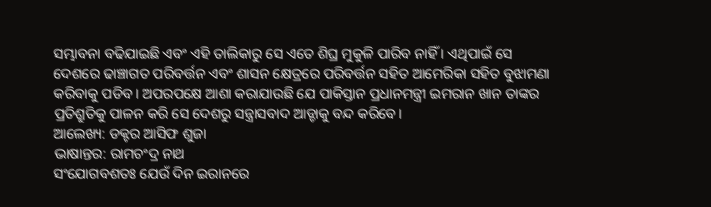ସମ୍ଭାବନା ବଢିଯାଇଛି ଏବଂ ଏହି ତାଲିକାରୁ ସେ ଏତେ ଶିଘ୍ର ମୁକୁଳି ପାରିବ ନାହିଁ । ଏଥିପାଇଁ ସେ ଦେଶରେ ଢାଞ୍ଚାଗତ ପରିବର୍ତ୍ତନ ଏବଂ ଶାସନ କ୍ଷେତ୍ରରେ ପରିବର୍ତ୍ତନ ସହିତ ଆମେରିକା ସହିତ ବୁଝାମଣା କରିବାକୁ ପଡିବ। ଅପରପକ୍ଷେ ଆଶା କରାଯାଉଛି ଯେ ପାକିସ୍ତାନ ପ୍ରଧାନମନ୍ତ୍ରୀ ଇମରାନ ଖାନ ତାଙ୍କର ପ୍ରତିଶ୍ରୁତିକୁ ପାଳନ କରି ସେ ଦେଶରୁ ସନ୍ତ୍ରାସବାଦ ଆଡ୍ଡାକୁ ବନ୍ଦ କରିବେ।
ଆଲେଖ୍ୟ: ଡକ୍ଟର ଆସିଫ ଶୁଜା
ଭାଷାନ୍ତର: ରାମଚଂଦ୍ର ନାଥ
ସଂଯୋଗବଶତଃ ଯେଉଁ ଦିନ ଇରାନରେ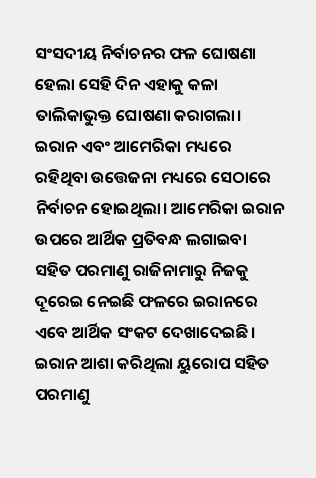ସଂସଦୀୟ ନିର୍ବାଚନର ଫଳ ଘୋଷଣା ହେଲା ସେହି ଦିନ ଏହାକୁ କଳା ତାଲିକାଭୁକ୍ତ ଘୋଷଣା କରାଗଲା। ଇରାନ ଏବଂ ଆମେରିକା ମଧ୍ୟରେ ରହିଥିବା ଉତ୍ତେଜନା ମଧ୍ୟରେ ସେଠାରେ ନିର୍ବାଚନ ହୋଇଥିଲା। ଆମେରିକା ଇରାନ ଉପରେ ଆର୍ଥିକ ପ୍ରତିବନ୍ଧ ଲଗାଇବା ସହିତ ପରମାଣୁ ରାଜିନାମାରୁ ନିଜକୁ ଦୂରେଇ ନେଇଛି ଫଳରେ ଇରାନରେ ଏବେ ଆର୍ଥିକ ସଂକଟ ଦେଖାଦେଇଛି।
ଇରାନ ଆଶା କରିଥିଲା ୟୁରୋପ ସହିତ ପରମାଣୁ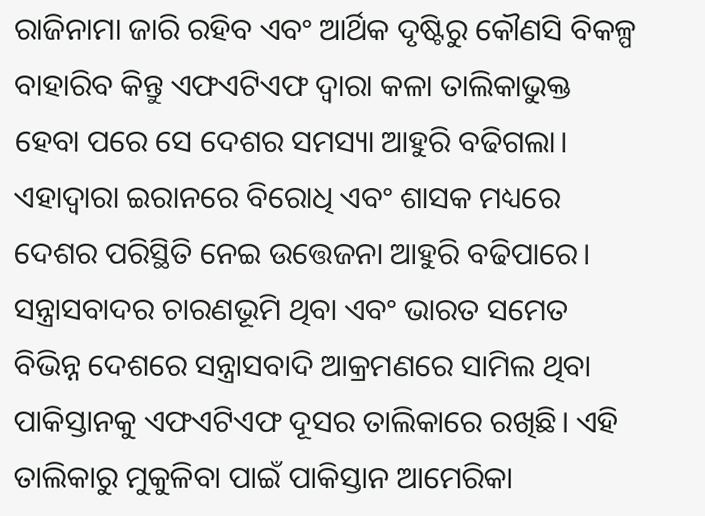ରାଜିନାମା ଜାରି ରହିବ ଏବଂ ଆର୍ଥିକ ଦୃଷ୍ଟିରୁ କୌଣସି ବିକଳ୍ପ ବାହାରିବ କିନ୍ତୁ ଏଫଏଟିଏଫ ଦ୍ୱାରା କଳା ତାଲିକାଭୁକ୍ତ ହେବା ପରେ ସେ ଦେଶର ସମସ୍ୟା ଆହୁରି ବଢିଗଲା। ଏହାଦ୍ୱାରା ଇରାନରେ ବିରୋଧି ଏବଂ ଶାସକ ମଧ୍ୟରେ ଦେଶର ପରିସ୍ଥିତି ନେଇ ଉତ୍ତେଜନା ଆହୁରି ବଢିପାରେ।
ସନ୍ତ୍ରାସବାଦର ଚାରଣଭୂମି ଥିବା ଏବଂ ଭାରତ ସମେତ ବିଭିନ୍ନ ଦେଶରେ ସନ୍ତ୍ରାସବାଦି ଆକ୍ରମଣରେ ସାମିଲ ଥିବା ପାକିସ୍ତାନକୁ ଏଫଏଟିଏଫ ଦୂସର ତାଲିକାରେ ରଖିଛି। ଏହି ତାଲିକାରୁ ମୁକୁଳିବା ପାଇଁ ପାକିସ୍ତାନ ଆମେରିକା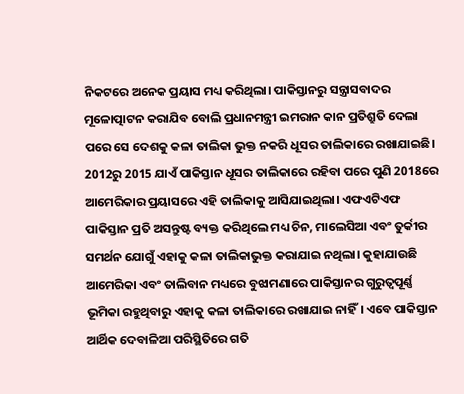ନିକଟରେ ଅନେକ ପ୍ରୟାସ ମଧ୍ୟ କରିଥିଲା। ପାକିସ୍ତାନରୁ ସନ୍ତ୍ରାସବାଦର ମୂଳୋତ୍ପାଟନ କରାଯିବ ବୋଲି ପ୍ରଧାନମନ୍ତ୍ରୀ ଇମରାନ କାନ ପ୍ରତିଶ୍ରୁତି ଦେଲା ପରେ ସେ ଦେଶକୁ କଳା ତାଲିକା ଭୁକ୍ତ ନକରି ଧୂସର ତାଲିକାରେ ରଖାଯାଇଛି।
2012ରୁ 2015 ଯାଏଁ ପାକିସ୍ତାନ ଧୂସର ତାଲିକାରେ ରହିବା ପରେ ପୁଣି 2018ରେ ଆମେରିକାର ପ୍ରୟାସରେ ଏହି ତାଲିକାକୁ ଆସିଯାଇଥିଲା। ଏଫଏଟିଏଫ ପାକିସ୍ତାନ ପ୍ରତି ଅସନ୍ତୁଷ୍ଟ ବ୍ୟକ୍ତ କରିଥିଲେ ମଧ୍ୟ ଚିନ, ମାଲେସିଆ ଏବଂ ତୁର୍କୀର ସମର୍ଥନ ଯୋଗୁଁ ଏହାକୁ କଳା ତାଲିକାଭୁକ୍ତ କରାଯାଇ ନଥିଲା। କୁହାଯାଉଛି ଆମେରିକା ଏବଂ ତାଲିବାନ ମଧ୍ୟରେ ବୁଝାମଣାରେ ପାକିସ୍ତାନର ଗୁରୁତ୍ୱପୂର୍ଣ୍ଣ ଭୂମିକା ରହୁଥିବାରୁ ଏହାକୁ କଳା ତାଲିକାରେ ରଖାଯାଇ ନାହିଁ। ଏବେ ପାକିସ୍ତାନ ଆର୍ଥିକ ଦେବାଳିଆ ପରିସ୍ଥିତିରେ ଗତି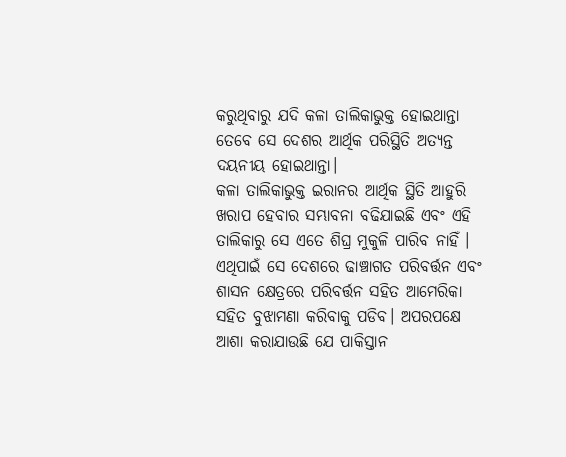କରୁଥିବାରୁ ଯଦି କଳା ତାଲିକାଭୁକ୍ତ ହୋଇଥାନ୍ତା ତେବେ ସେ ଦେଶର ଆର୍ଥିକ ପରିସ୍ଥିତି ଅତ୍ୟନ୍ତ ଦୟନୀୟ ହୋଇଥାନ୍ତା।
କଳା ତାଲିକାଭୁକ୍ତ ଇରାନର ଆର୍ଥିକ ସ୍ଥିତି ଆହୁରି ଖରାପ ହେବାର ସମ୍ଭାବନା ବଢିଯାଇଛି ଏବଂ ଏହି ତାଲିକାରୁ ସେ ଏତେ ଶିଘ୍ର ମୁକୁଳି ପାରିବ ନାହିଁ । ଏଥିପାଇଁ ସେ ଦେଶରେ ଢାଞ୍ଚାଗତ ପରିବର୍ତ୍ତନ ଏବଂ ଶାସନ କ୍ଷେତ୍ରରେ ପରିବର୍ତ୍ତନ ସହିତ ଆମେରିକା ସହିତ ବୁଝାମଣା କରିବାକୁ ପଡିବ। ଅପରପକ୍ଷେ ଆଶା କରାଯାଉଛି ଯେ ପାକିସ୍ତାନ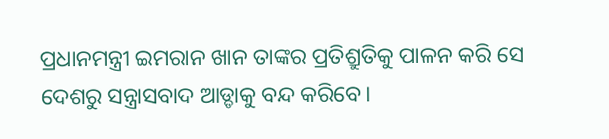ପ୍ରଧାନମନ୍ତ୍ରୀ ଇମରାନ ଖାନ ତାଙ୍କର ପ୍ରତିଶ୍ରୁତିକୁ ପାଳନ କରି ସେ ଦେଶରୁ ସନ୍ତ୍ରାସବାଦ ଆଡ୍ଡାକୁ ବନ୍ଦ କରିବେ।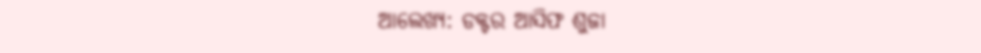ଆଲେଖ୍ୟ: ଡକ୍ଟର ଆସିଫ ଶୁଜା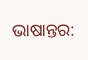ଭାଷାନ୍ତର: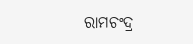ରାମଚଂଦ୍ର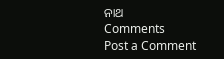ନାଥ
Comments
Post a Comment